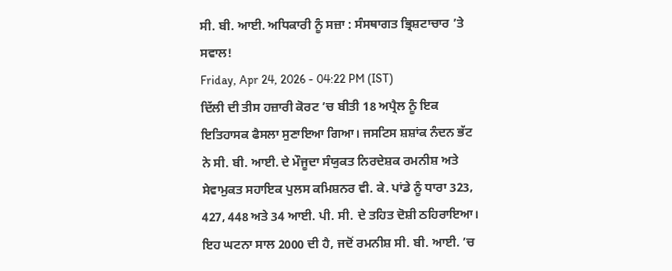ਸੀ. ਬੀ. ਆਈ. ਅਧਿਕਾਰੀ ਨੂੰ ਸਜ਼ਾ : ਸੰਸਥਾਗਤ ਭ੍ਰਿਸ਼ਟਾਚਾਰ ’ਤੇ ਸਵਾਲ!
Friday, Apr 24, 2026 - 04:22 PM (IST)
ਦਿੱਲੀ ਦੀ ਤੀਸ ਹਜ਼ਾਰੀ ਕੋਰਟ ’ਚ ਬੀਤੀ 18 ਅਪ੍ਰੈਲ ਨੂੰ ਇਕ ਇਤਿਹਾਸਕ ਫੈਸਲਾ ਸੁਣਾਇਆ ਗਿਆ। ਜਸਟਿਸ ਸ਼ਸ਼ਾਂਕ ਨੰਦਨ ਭੱਟ ਨੇ ਸੀ. ਬੀ. ਆਈ. ਦੇ ਮੌਜੂਦਾ ਸੰਯੁਕਤ ਨਿਰਦੇਸ਼ਕ ਰਮਨੀਸ਼ ਅਤੇ ਸੇਵਾਮੁਕਤ ਸਹਾਇਕ ਪੁਲਸ ਕਮਿਸ਼ਨਰ ਵੀ. ਕੇ. ਪਾਂਡੇ ਨੂੰ ਧਾਰਾ 323, 427, 448 ਅਤੇ 34 ਆਈ. ਪੀ. ਸੀ. ਦੇ ਤਹਿਤ ਦੋਸ਼ੀ ਠਹਿਰਾਇਆ। ਇਹ ਘਟਨਾ ਸਾਲ 2000 ਦੀ ਹੈ, ਜਦੋਂ ਰਮਨੀਸ਼ ਸੀ. ਬੀ. ਆਈ. ’ਚ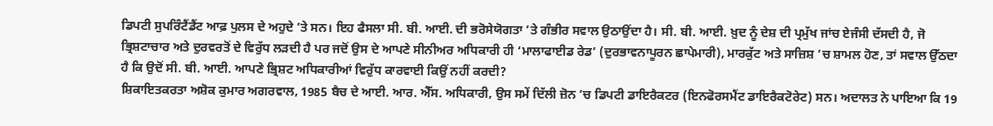ਡਿਪਟੀ ਸੁਪਰਿੰਟੈਂਡੈਂਟ ਆਫ਼ ਪੁਲਸ ਦੇ ਅਹੁਦੇ ’ਤੇ ਸਨ। ਇਹ ਫੈਸਲਾ ਸੀ. ਬੀ. ਆਈ. ਦੀ ਭਰੋਸੇਯੋਗਤਾ ’ਤੇ ਗੰਭੀਰ ਸਵਾਲ ਉਠਾਉਂਦਾ ਹੈ। ਸੀ. ਬੀ. ਆਈ. ਖ਼ੁਦ ਨੂੰ ਦੇਸ਼ ਦੀ ਪ੍ਰਮੁੱਖ ਜਾਂਚ ਏਜੰਸੀ ਦੱਸਦੀ ਹੈ, ਜੋ ਭ੍ਰਿਸ਼ਟਾਚਾਰ ਅਤੇ ਦੁਰਵਰਤੋਂ ਦੇ ਵਿਰੁੱਧ ਲੜਦੀ ਹੈ ਪਰ ਜਦੋਂ ਉਸ ਦੇ ਆਪਣੇ ਸੀਨੀਅਰ ਅਧਿਕਾਰੀ ਹੀ ‘ਮਾਲਾਫਾਈਡ ਰੇਡ’ (ਦੁਰਭਾਵਨਾਪੂਰਨ ਛਾਪੇਮਾਰੀ), ਮਾਰਕੁੱਟ ਅਤੇ ਸਾਜ਼ਿਸ਼ ’ਚ ਸ਼ਾਮਲ ਹੋਣ, ਤਾਂ ਸਵਾਲ ਉੱਠਦਾ ਹੈ ਕਿ ਉਦੋਂ ਸੀ. ਬੀ. ਆਈ. ਆਪਣੇ ਭ੍ਰਿਸ਼ਟ ਅਧਿਕਾਰੀਆਂ ਵਿਰੁੱਧ ਕਾਰਵਾਈ ਕਿਉਂ ਨਹੀਂ ਕਰਦੀ?
ਸ਼ਿਕਾਇਤਕਰਤਾ ਅਸ਼ੋਕ ਕੁਮਾਰ ਅਗਰਵਾਲ, 1985 ਬੈਚ ਦੇ ਆਈ. ਆਰ. ਐੱਸ. ਅਧਿਕਾਰੀ, ਉਸ ਸਮੇਂ ਦਿੱਲੀ ਜ਼ੋਨ ’ਚ ਡਿਪਟੀ ਡਾਇਰੈਕਟਰ (ਇਨਫੋਰਸਮੈਂਟ ਡਾਇਰੈਕਟੋਰੇਟ) ਸਨ। ਅਦਾਲਤ ਨੇ ਪਾਇਆ ਕਿ 19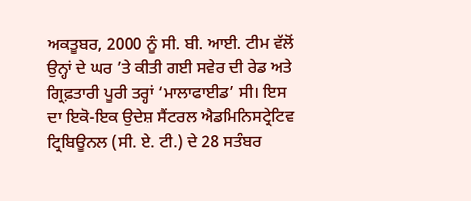ਅਕਤੂਬਰ, 2000 ਨੂੰ ਸੀ. ਬੀ. ਆਈ. ਟੀਮ ਵੱਲੋਂ ਉਨ੍ਹਾਂ ਦੇ ਘਰ ’ਤੇ ਕੀਤੀ ਗਈ ਸਵੇਰ ਦੀ ਰੇਡ ਅਤੇ ਗ੍ਰਿਫ਼ਤਾਰੀ ਪੂਰੀ ਤਰ੍ਹਾਂ ‘ਮਾਲਾਫਾਈਡ’ ਸੀ। ਇਸ ਦਾ ਇਕੋ-ਇਕ ਉਦੇਸ਼ ਸੈਂਟਰਲ ਐਡਮਿਨਿਸਟ੍ਰੇਟਿਵ ਟ੍ਰਿਬਿਊਨਲ (ਸੀ. ਏ. ਟੀ.) ਦੇ 28 ਸਤੰਬਰ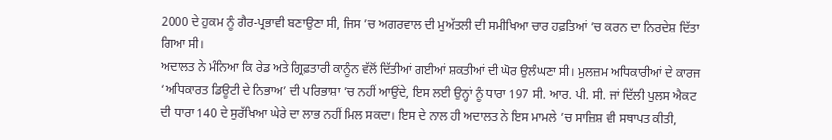2000 ਦੇ ਹੁਕਮ ਨੂੰ ਗੈਰ-ਪ੍ਰਭਾਵੀ ਬਣਾਉਣਾ ਸੀ, ਜਿਸ ’ਚ ਅਗਰਵਾਲ ਦੀ ਮੁਅੱਤਲੀ ਦੀ ਸਮੀਖਿਆ ਚਾਰ ਹਫ਼ਤਿਆਂ ’ਚ ਕਰਨ ਦਾ ਨਿਰਦੇਸ਼ ਦਿੱਤਾ ਗਿਆ ਸੀ।
ਅਦਾਲਤ ਨੇ ਮੰਨਿਆ ਕਿ ਰੇਡ ਅਤੇ ਗ੍ਰਿਫ਼ਤਾਰੀ ਕਾਨੂੰਨ ਵੱਲੋਂ ਦਿੱਤੀਆਂ ਗਈਆਂ ਸ਼ਕਤੀਆਂ ਦੀ ਘੋਰ ਉਲੰਘਣਾ ਸੀ। ਮੁਲਜ਼ਮ ਅਧਿਕਾਰੀਆਂ ਦੇ ਕਾਰਜ ‘ਅਧਿਕਾਰਤ ਡਿਊਟੀ ਦੇ ਨਿਭਾਅ’ ਦੀ ਪਰਿਭਾਸ਼ਾ ’ਚ ਨਹੀਂ ਆਉਂਦੇ, ਇਸ ਲਈ ਉਨ੍ਹਾਂ ਨੂੰ ਧਾਰਾ 197 ਸੀ. ਆਰ. ਪੀ. ਸੀ. ਜਾਂ ਦਿੱਲੀ ਪੁਲਸ ਐਕਟ ਦੀ ਧਾਰਾ 140 ਦੇ ਸੁਰੱਖਿਆ ਘੇਰੇ ਦਾ ਲਾਭ ਨਹੀਂ ਮਿਲ ਸਕਦਾ। ਇਸ ਦੇ ਨਾਲ ਹੀ ਅਦਾਲਤ ਨੇ ਇਸ ਮਾਮਲੇ ’ਚ ਸਾਜ਼ਿਸ਼ ਵੀ ਸਥਾਪਤ ਕੀਤੀ,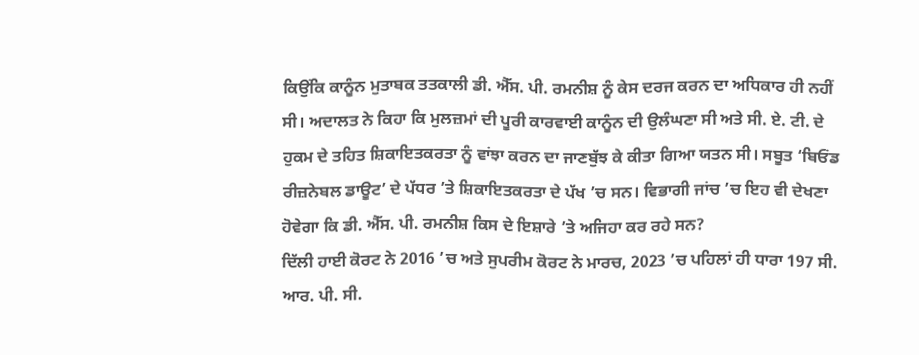ਕਿਉਂਕਿ ਕਾਨੂੰਨ ਮੁਤਾਬਕ ਤਤਕਾਲੀ ਡੀ. ਐੱਸ. ਪੀ. ਰਮਨੀਸ਼ ਨੂੰ ਕੇਸ ਦਰਜ ਕਰਨ ਦਾ ਅਧਿਕਾਰ ਹੀ ਨਹੀਂ ਸੀ। ਅਦਾਲਤ ਨੇ ਕਿਹਾ ਕਿ ਮੁਲਜ਼ਮਾਂ ਦੀ ਪੂਰੀ ਕਾਰਵਾਈ ਕਾਨੂੰਨ ਦੀ ਉਲੰਘਣਾ ਸੀ ਅਤੇ ਸੀ. ਏ. ਟੀ. ਦੇ ਹੁਕਮ ਦੇ ਤਹਿਤ ਸ਼ਿਕਾਇਤਕਰਤਾ ਨੂੰ ਵਾਂਝਾ ਕਰਨ ਦਾ ਜਾਣਬੁੱਝ ਕੇ ਕੀਤਾ ਗਿਆ ਯਤਨ ਸੀ। ਸਬੂਤ ‘ਬਿਓਂਡ ਰੀਜ਼ਨੇਬਲ ਡਾਊਟ’ ਦੇ ਪੱਧਰ ’ਤੇ ਸ਼ਿਕਾਇਤਕਰਤਾ ਦੇ ਪੱਖ ’ਚ ਸਨ। ਵਿਭਾਗੀ ਜਾਂਚ ’ਚ ਇਹ ਵੀ ਦੇਖਣਾ ਹੋਵੇਗਾ ਕਿ ਡੀ. ਐੱਸ. ਪੀ. ਰਮਨੀਸ਼ ਕਿਸ ਦੇ ਇਸ਼ਾਰੇ ’ਤੇ ਅਜਿਹਾ ਕਰ ਰਹੇ ਸਨ?
ਦਿੱਲੀ ਹਾਈ ਕੋਰਟ ਨੇ 2016 ’ਚ ਅਤੇ ਸੁਪਰੀਮ ਕੋਰਟ ਨੇ ਮਾਰਚ, 2023 ’ਚ ਪਹਿਲਾਂ ਹੀ ਧਾਰਾ 197 ਸੀ. ਆਰ. ਪੀ. ਸੀ.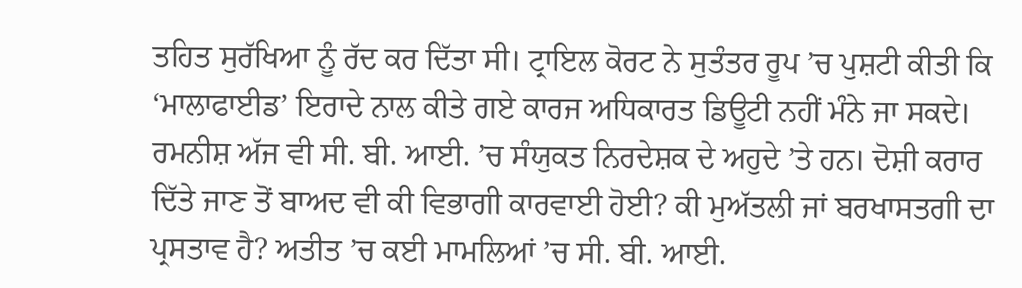ਤਹਿਤ ਸੁਰੱਖਿਆ ਨੂੰ ਰੱਦ ਕਰ ਦਿੱਤਾ ਸੀ। ਟ੍ਰਾਇਲ ਕੋਰਟ ਨੇ ਸੁਤੰਤਰ ਰੂਪ ’ਚ ਪੁਸ਼ਟੀ ਕੀਤੀ ਕਿ ‘ਮਾਲਾਫਾਈਡ’ ਇਰਾਦੇ ਨਾਲ ਕੀਤੇ ਗਏ ਕਾਰਜ ਅਧਿਕਾਰਤ ਡਿਊਟੀ ਨਹੀਂ ਮੰਨੇ ਜਾ ਸਕਦੇ। ਰਮਨੀਸ਼ ਅੱਜ ਵੀ ਸੀ. ਬੀ. ਆਈ. ’ਚ ਸੰਯੁਕਤ ਨਿਰਦੇਸ਼ਕ ਦੇ ਅਹੁਦੇ ’ਤੇ ਹਨ। ਦੋਸ਼ੀ ਕਰਾਰ ਦਿੱਤੇ ਜਾਣ ਤੋਂ ਬਾਅਦ ਵੀ ਕੀ ਵਿਭਾਗੀ ਕਾਰਵਾਈ ਹੋਈ? ਕੀ ਮੁਅੱਤਲੀ ਜਾਂ ਬਰਖਾਸਤਗੀ ਦਾ ਪ੍ਰਸਤਾਵ ਹੈ? ਅਤੀਤ ’ਚ ਕਈ ਮਾਮਲਿਆਂ ’ਚ ਸੀ. ਬੀ. ਆਈ.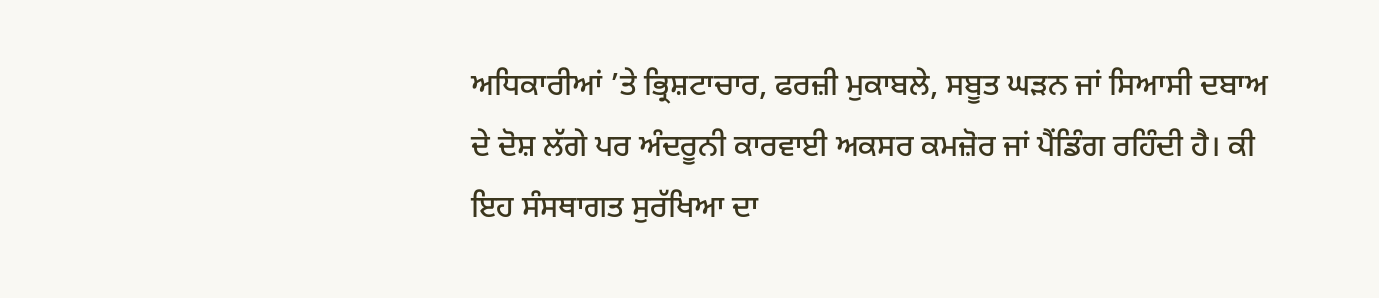ਅਧਿਕਾਰੀਆਂ ’ਤੇ ਭ੍ਰਿਸ਼ਟਾਚਾਰ, ਫਰਜ਼ੀ ਮੁਕਾਬਲੇ, ਸਬੂਤ ਘੜਨ ਜਾਂ ਸਿਆਸੀ ਦਬਾਅ ਦੇ ਦੋਸ਼ ਲੱਗੇ ਪਰ ਅੰਦਰੂਨੀ ਕਾਰਵਾਈ ਅਕਸਰ ਕਮਜ਼ੋਰ ਜਾਂ ਪੈਂਡਿੰਗ ਰਹਿੰਦੀ ਹੈ। ਕੀ ਇਹ ਸੰਸਥਾਗਤ ਸੁਰੱਖਿਆ ਦਾ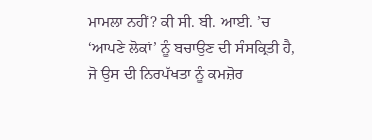ਮਾਮਲਾ ਨਹੀਂ? ਕੀ ਸੀ. ਬੀ. ਆਈ. ’ਚ ‘ਆਪਣੇ ਲੋਕਾਂ’ ਨੂੰ ਬਚਾਉਣ ਦੀ ਸੰਸਕ੍ਰਿਤੀ ਹੈ, ਜੋ ਉਸ ਦੀ ਨਿਰਪੱਖਤਾ ਨੂੰ ਕਮਜ਼ੋਰ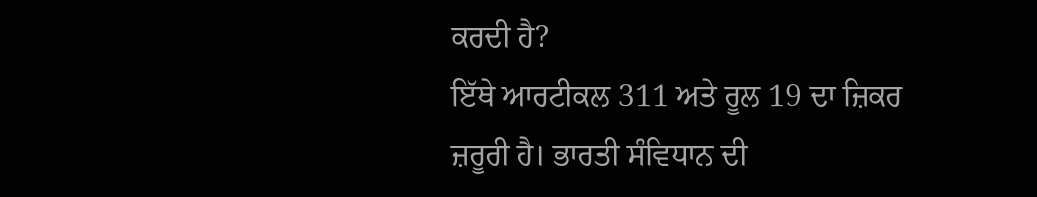ਕਰਦੀ ਹੈ?
ਇੱਥੇ ਆਰਟੀਕਲ 311 ਅਤੇ ਰੂਲ 19 ਦਾ ਜ਼ਿਕਰ ਜ਼ਰੂਰੀ ਹੈ। ਭਾਰਤੀ ਸੰਵਿਧਾਨ ਦੀ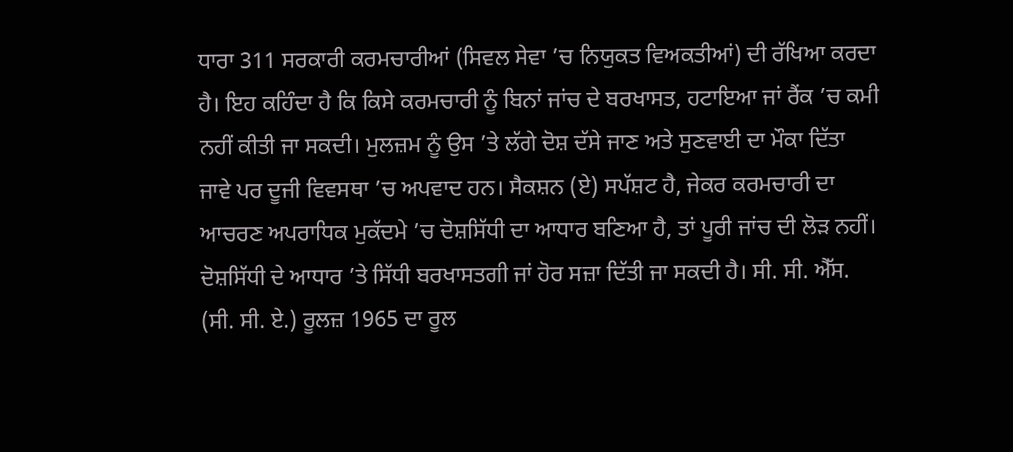ਧਾਰਾ 311 ਸਰਕਾਰੀ ਕਰਮਚਾਰੀਆਂ (ਸਿਵਲ ਸੇਵਾ ’ਚ ਨਿਯੁਕਤ ਵਿਅਕਤੀਆਂ) ਦੀ ਰੱਖਿਆ ਕਰਦਾ ਹੈ। ਇਹ ਕਹਿੰਦਾ ਹੈ ਕਿ ਕਿਸੇ ਕਰਮਚਾਰੀ ਨੂੰ ਬਿਨਾਂ ਜਾਂਚ ਦੇ ਬਰਖਾਸਤ, ਹਟਾਇਆ ਜਾਂ ਰੈਂਕ ’ਚ ਕਮੀ ਨਹੀਂ ਕੀਤੀ ਜਾ ਸਕਦੀ। ਮੁਲਜ਼ਮ ਨੂੰ ਉਸ ’ਤੇ ਲੱਗੇ ਦੋਸ਼ ਦੱਸੇ ਜਾਣ ਅਤੇ ਸੁਣਵਾਈ ਦਾ ਮੌਕਾ ਦਿੱਤਾ ਜਾਵੇ ਪਰ ਦੂਜੀ ਵਿਵਸਥਾ ’ਚ ਅਪਵਾਦ ਹਨ। ਸੈਕਸ਼ਨ (ਏ) ਸਪੱਸ਼ਟ ਹੈ, ਜੇਕਰ ਕਰਮਚਾਰੀ ਦਾ ਆਚਰਣ ਅਪਰਾਧਿਕ ਮੁਕੱਦਮੇ ’ਚ ਦੋਸ਼ਸਿੱਧੀ ਦਾ ਆਧਾਰ ਬਣਿਆ ਹੈ, ਤਾਂ ਪੂਰੀ ਜਾਂਚ ਦੀ ਲੋੜ ਨਹੀਂ। ਦੋਸ਼ਸਿੱਧੀ ਦੇ ਆਧਾਰ ’ਤੇ ਸਿੱਧੀ ਬਰਖਾਸਤਗੀ ਜਾਂ ਹੋਰ ਸਜ਼ਾ ਦਿੱਤੀ ਜਾ ਸਕਦੀ ਹੈ। ਸੀ. ਸੀ. ਐੱਸ. (ਸੀ. ਸੀ. ਏ.) ਰੂਲਜ਼ 1965 ਦਾ ਰੂਲ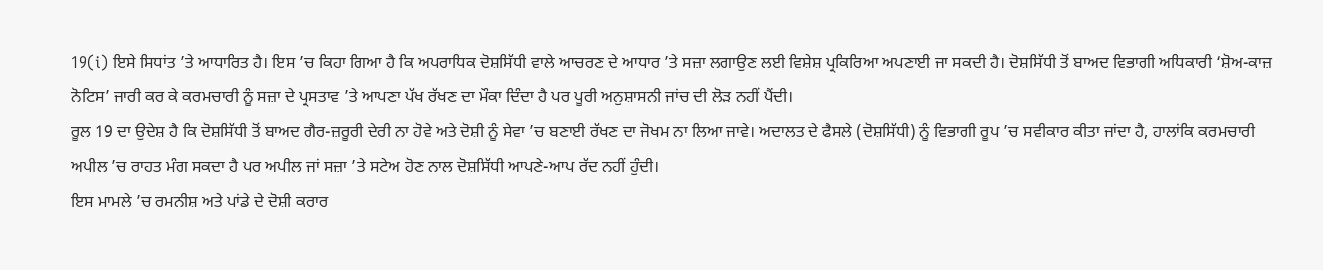19(i) ਇਸੇ ਸਿਧਾਂਤ ’ਤੇ ਆਧਾਰਿਤ ਹੈ। ਇਸ ’ਚ ਕਿਹਾ ਗਿਆ ਹੈ ਕਿ ਅਪਰਾਧਿਕ ਦੋਸ਼ਸਿੱਧੀ ਵਾਲੇ ਆਚਰਣ ਦੇ ਆਧਾਰ ’ਤੇ ਸਜ਼ਾ ਲਗਾਉਣ ਲਈ ਵਿਸ਼ੇਸ਼ ਪ੍ਰਕਿਰਿਆ ਅਪਣਾਈ ਜਾ ਸਕਦੀ ਹੈ। ਦੋਸ਼ਸਿੱਧੀ ਤੋਂ ਬਾਅਦ ਵਿਭਾਗੀ ਅਧਿਕਾਰੀ ‘ਸ਼ੋਅ-ਕਾਜ਼ ਨੋਟਿਸ’ ਜਾਰੀ ਕਰ ਕੇ ਕਰਮਚਾਰੀ ਨੂੰ ਸਜ਼ਾ ਦੇ ਪ੍ਰਸਤਾਵ ’ਤੇ ਆਪਣਾ ਪੱਖ ਰੱਖਣ ਦਾ ਮੌਕਾ ਦਿੰਦਾ ਹੈ ਪਰ ਪੂਰੀ ਅਨੁਸ਼ਾਸਨੀ ਜਾਂਚ ਦੀ ਲੋੜ ਨਹੀਂ ਪੈਂਦੀ।
ਰੂਲ 19 ਦਾ ਉਦੇਸ਼ ਹੈ ਕਿ ਦੋਸ਼ਸਿੱਧੀ ਤੋਂ ਬਾਅਦ ਗੈਰ-ਜ਼ਰੂਰੀ ਦੇਰੀ ਨਾ ਹੋਵੇ ਅਤੇ ਦੋਸ਼ੀ ਨੂੰ ਸੇਵਾ ’ਚ ਬਣਾਈ ਰੱਖਣ ਦਾ ਜੋਖਮ ਨਾ ਲਿਆ ਜਾਵੇ। ਅਦਾਲਤ ਦੇ ਫੈਸਲੇ (ਦੋਸ਼ਸਿੱਧੀ) ਨੂੰ ਵਿਭਾਗੀ ਰੂਪ ’ਚ ਸਵੀਕਾਰ ਕੀਤਾ ਜਾਂਦਾ ਹੈ, ਹਾਲਾਂਕਿ ਕਰਮਚਾਰੀ ਅਪੀਲ ’ਚ ਰਾਹਤ ਮੰਗ ਸਕਦਾ ਹੈ ਪਰ ਅਪੀਲ ਜਾਂ ਸਜ਼ਾ ’ਤੇ ਸਟੇਅ ਹੋਣ ਨਾਲ ਦੋਸ਼ਸਿੱਧੀ ਆਪਣੇ-ਆਪ ਰੱਦ ਨਹੀਂ ਹੁੰਦੀ।
ਇਸ ਮਾਮਲੇ ’ਚ ਰਮਨੀਸ਼ ਅਤੇ ਪਾਂਡੇ ਦੇ ਦੋਸ਼ੀ ਕਰਾਰ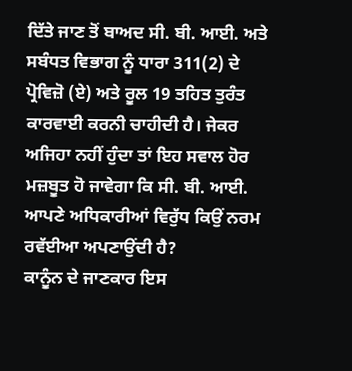ਦਿੱਤੇ ਜਾਣ ਤੋਂ ਬਾਅਦ ਸੀ. ਬੀ. ਆਈ. ਅਤੇ ਸਬੰਧਤ ਵਿਭਾਗ ਨੂੰ ਧਾਰਾ 311(2) ਦੇ ਪ੍ਰੋਵਿਜ਼ੋ (ਏ) ਅਤੇ ਰੂਲ 19 ਤਹਿਤ ਤੁਰੰਤ ਕਾਰਵਾਈ ਕਰਨੀ ਚਾਹੀਦੀ ਹੈ। ਜੇਕਰ ਅਜਿਹਾ ਨਹੀਂ ਹੁੰਦਾ ਤਾਂ ਇਹ ਸਵਾਲ ਹੋਰ ਮਜ਼ਬੂਤ ਹੋ ਜਾਵੇਗਾ ਕਿ ਸੀ. ਬੀ. ਆਈ. ਆਪਣੇ ਅਧਿਕਾਰੀਆਂ ਵਿਰੁੱਧ ਕਿਉਂ ਨਰਮ ਰਵੱਈਆ ਅਪਣਾਉਂਦੀ ਹੈ?
ਕਾਨੂੰਨ ਦੇ ਜਾਣਕਾਰ ਇਸ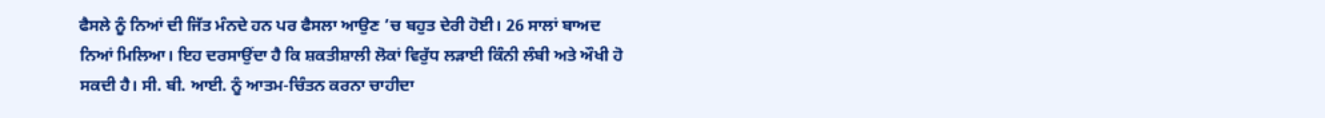ਫੈਸਲੇ ਨੂੰ ਨਿਆਂ ਦੀ ਜਿੱਤ ਮੰਨਦੇ ਹਨ ਪਰ ਫੈਸਲਾ ਆਉਣ ’ਚ ਬਹੁਤ ਦੇਰੀ ਹੋਈ। 26 ਸਾਲਾਂ ਬਾਅਦ ਨਿਆਂ ਮਿਲਿਆ। ਇਹ ਦਰਸਾਉਂਦਾ ਹੈ ਕਿ ਸ਼ਕਤੀਸ਼ਾਲੀ ਲੋਕਾਂ ਵਿਰੁੱਧ ਲੜਾਈ ਕਿੰਨੀ ਲੰਬੀ ਅਤੇ ਔਖੀ ਹੋ ਸਕਦੀ ਹੈ। ਸੀ. ਬੀ. ਆਈ. ਨੂੰ ਆਤਮ-ਚਿੰਤਨ ਕਰਨਾ ਚਾਹੀਦਾ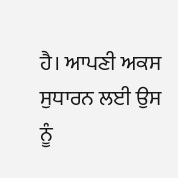ਹੈ। ਆਪਣੀ ਅਕਸ ਸੁਧਾਰਨ ਲਈ ਉਸ ਨੂੰ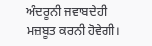ਅੰਦਰੂਨੀ ਜਵਾਬਦੇਹੀ ਮਜ਼ਬੂਤ ਕਰਨੀ ਹੋਵੇਗੀ।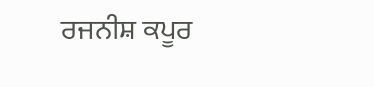ਰਜਨੀਸ਼ ਕਪੂਰ